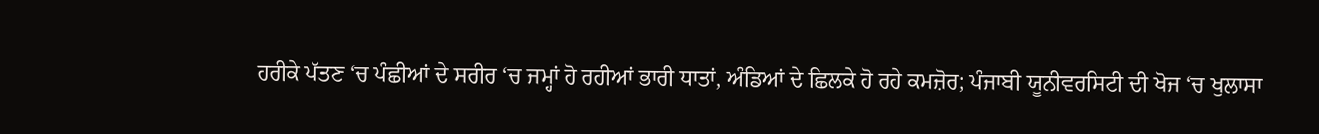ਹਰੀਕੇ ਪੱਤਣ ‘ਚ ਪੰਛੀਆਂ ਦੇ ਸਰੀਰ ‘ਚ ਜਮ੍ਹਾਂ ਹੋ ਰਹੀਆਂ ਭਾਰੀ ਧਾਤਾਂ, ਅੰਡਿਆਂ ਦੇ ਛਿਲਕੇ ਹੋ ਰਹੇ ਕਮਜ਼ੋਰ; ਪੰਜਾਬੀ ਯੂਨੀਵਰਸਿਟੀ ਦੀ ਖੋਜ ‘ਚ ਖੁਲਾਸਾ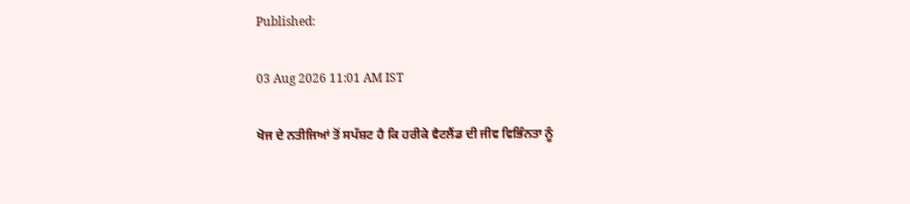Published:

03 Aug 2026 11:01 AM IST

ਖੋਜ ਦੇ ਨਤੀਜਿਆਂ ਤੋਂ ਸਪੱਸ਼ਟ ਹੈ ਕਿ ਹਰੀਕੇ ਵੈਟਲੈਂਡ ਦੀ ਜੀਵ ਵਿਭਿੰਨਤਾ ਨੂੰ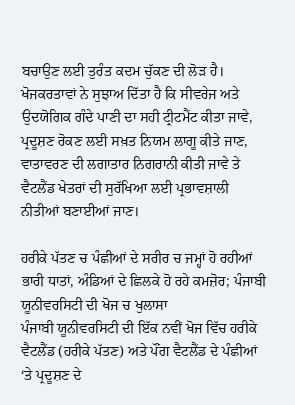ਬਚਾਉਣ ਲਈ ਤੁਰੰਤ ਕਦਮ ਚੁੱਕਣ ਦੀ ਲੋੜ ਹੈ। ਖੋਜਕਰਤਾਵਾਂ ਨੇ ਸੁਝਾਅ ਦਿੱਤਾ ਹੈ ਕਿ ਸੀਵਰੇਜ ਅਤੇ ਉਦਯੋਗਿਕ ਗੰਦੇ ਪਾਣੀ ਦਾ ਸਹੀ ਟ੍ਰੀਟਮੈਂਟ ਕੀਤਾ ਜਾਵੇ, ਪ੍ਰਦੂਸ਼ਣ ਰੋਕਣ ਲਈ ਸਖ਼ਤ ਨਿਯਮ ਲਾਗੂ ਕੀਤੇ ਜਾਣ, ਵਾਤਾਵਰਣ ਦੀ ਲਗਾਤਾਰ ਨਿਗਰਾਨੀ ਕੀਤੀ ਜਾਵੇ ਤੇ ਵੈਟਲੈਂਡ ਖੇਤਰਾਂ ਦੀ ਸੁਰੱਖਿਆ ਲਈ ਪ੍ਰਭਾਵਸ਼ਾਲੀ ਨੀਤੀਆਂ ਬਣਾਈਆਂ ਜਾਣ।

ਹਰੀਕੇ ਪੱਤਣ ਚ ਪੰਛੀਆਂ ਦੇ ਸਰੀਰ ਚ ਜਮ੍ਹਾਂ ਹੋ ਰਹੀਆਂ ਭਾਰੀ ਧਾਤਾਂ, ਅੰਡਿਆਂ ਦੇ ਛਿਲਕੇ ਹੋ ਰਹੇ ਕਮਜ਼ੋਰ; ਪੰਜਾਬੀ ਯੂਨੀਵਰਸਿਟੀ ਦੀ ਖੋਜ ਚ ਖੁਲਾਸਾ
ਪੰਜਾਬੀ ਯੂਨੀਵਰਸਿਟੀ ਦੀ ਇੱਕ ਨਵੀਂ ਖੋਜ ਵਿੱਚ ਹਰੀਕੇ ਵੈਟਲੈਂਡ (ਹਰੀਕੇ ਪੱਤਣ) ਅਤੇ ਪੌਂਗ ਵੈਟਲੈਂਡ ਦੇ ਪੰਛੀਆਂ ‘ਤੇ ਪ੍ਰਦੂਸ਼ਣ ਦੇ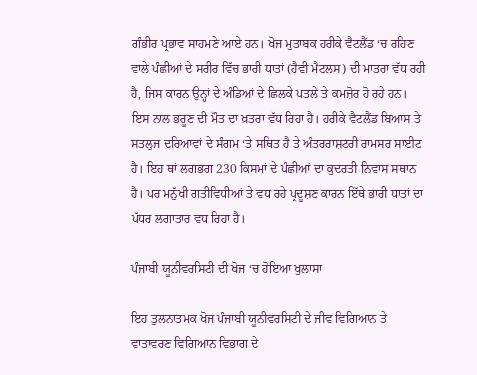ਗੰਭੀਰ ਪ੍ਰਭਾਵ ਸਾਹਮਣੇ ਆਏ ਹਨ। ਖੋਜ ਮੁਤਾਬਕ ਹਰੀਕੇ ਵੈਟਲੈਂਡ ‘ਚ ਰਹਿਣ ਵਾਲੇ ਪੰਛੀਆਂ ਦੇ ਸਰੀਰ ਵਿੱਚ ਭਾਰੀ ਧਾਤਾਂ (ਹੈਵੀ ਮੈਟਲਸ) ਦੀ ਮਾਤਰਾ ਵੱਧ ਰਹੀ ਹੈ, ਜਿਸ ਕਾਰਨ ਉਨ੍ਹਾਂ ਦੇ ਅੰਡਿਆਂ ਦੇ ਛਿਲਕੇ ਪਤਲੇ ਤੇ ਕਮਜ਼ੋਰ ਹੋ ਰਹੇ ਹਨ। ਇਸ ਨਾਲ ਭਰੂਣ ਦੀ ਮੌਤ ਦਾ ਖ਼ਤਰਾ ਵੱਧ ਰਿਹਾ ਹੈ। ਹਰੀਕੇ ਵੈਟਲੈਂਡ ਬਿਆਸ ਤੇ ਸਤਲੁਜ ਦਰਿਆਵਾਂ ਦੇ ਸੰਗਮ ‘ਤੇ ਸਥਿਤ ਹੈ ਤੇ ਅੰਤਰਰਾਸ਼ਟਰੀ ਰਾਮਸਰ ਸਾਈਟ ਹੈ। ਇਹ ਥਾਂ ਲਗਭਗ 230 ਕਿਸਮਾਂ ਦੇ ਪੰਛੀਆਂ ਦਾ ਕੁਦਰਤੀ ਨਿਵਾਸ ਸਥਾਨ ਹੈ। ਪਰ ਮਨੁੱਖੀ ਗਤੀਵਿਧੀਆਂ ਤੇ ਵਧ ਰਹੇ ਪ੍ਰਦੂਸ਼ਣ ਕਾਰਨ ਇੱਥੇ ਭਾਰੀ ਧਾਤਾਂ ਦਾ ਪੱਧਰ ਲਗਾਤਾਰ ਵਧ ਰਿਹਾ ਹੈ।

ਪੰਜਾਬੀ ਯੂਨੀਵਰਸਿਟੀ ਦੀ ਖੋਜ ‘ਚ ਹੋਇਆ ਖੁਲਾਸਾ

ਇਹ ਤੁਲਨਾਤਮਕ ਖੋਜ ਪੰਜਾਬੀ ਯੂਨੀਵਰਸਿਟੀ ਦੇ ਜੀਵ ਵਿਗਿਆਨ ਤੇ ਵਾਤਾਵਰਣ ਵਿਗਿਆਨ ਵਿਭਾਗ ਦੇ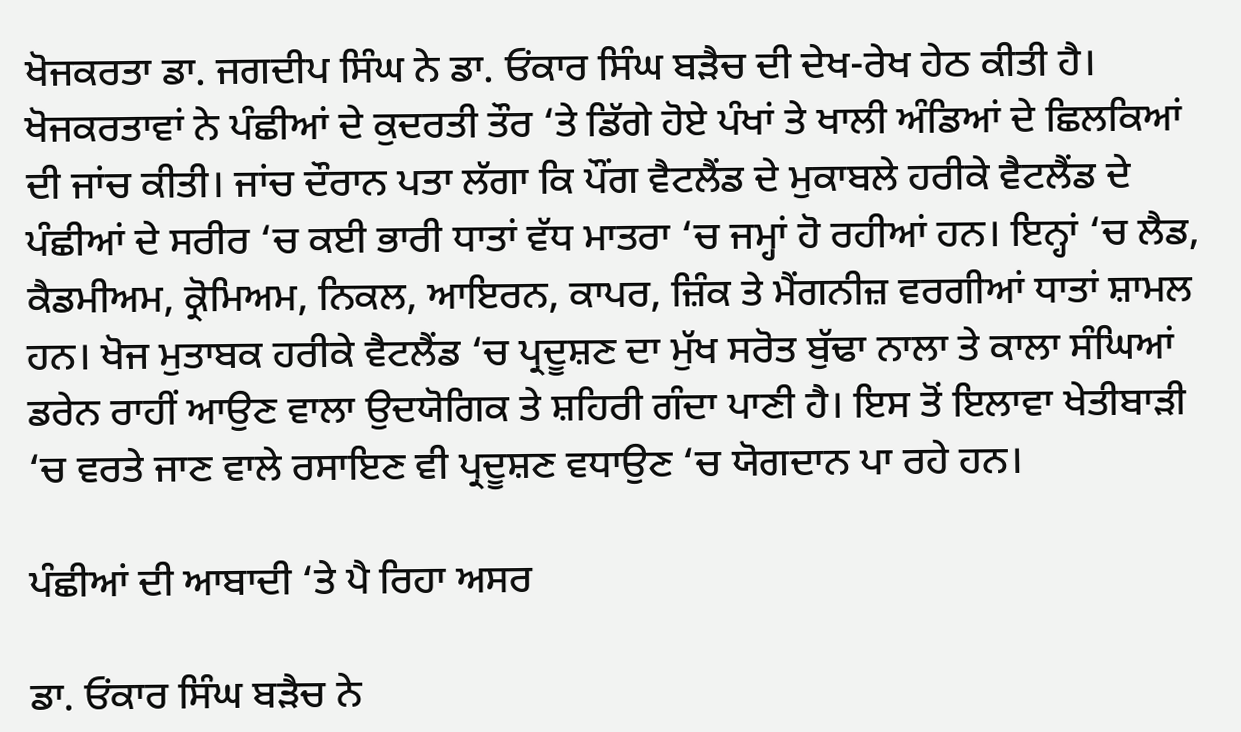ਖੋਜਕਰਤਾ ਡਾ. ਜਗਦੀਪ ਸਿੰਘ ਨੇ ਡਾ. ਓਂਕਾਰ ਸਿੰਘ ਬੜੈਚ ਦੀ ਦੇਖ-ਰੇਖ ਹੇਠ ਕੀਤੀ ਹੈ। ਖੋਜਕਰਤਾਵਾਂ ਨੇ ਪੰਛੀਆਂ ਦੇ ਕੁਦਰਤੀ ਤੌਰ ‘ਤੇ ਡਿੱਗੇ ਹੋਏ ਪੰਖਾਂ ਤੇ ਖਾਲੀ ਅੰਡਿਆਂ ਦੇ ਛਿਲਕਿਆਂ ਦੀ ਜਾਂਚ ਕੀਤੀ। ਜਾਂਚ ਦੌਰਾਨ ਪਤਾ ਲੱਗਾ ਕਿ ਪੌਂਗ ਵੈਟਲੈਂਡ ਦੇ ਮੁਕਾਬਲੇ ਹਰੀਕੇ ਵੈਟਲੈਂਡ ਦੇ ਪੰਛੀਆਂ ਦੇ ਸਰੀਰ ‘ਚ ਕਈ ਭਾਰੀ ਧਾਤਾਂ ਵੱਧ ਮਾਤਰਾ ‘ਚ ਜਮ੍ਹਾਂ ਹੋ ਰਹੀਆਂ ਹਨ। ਇਨ੍ਹਾਂ ‘ਚ ਲੈਡ, ਕੈਡਮੀਅਮ, ਕ੍ਰੋਮਿਅਮ, ਨਿਕਲ, ਆਇਰਨ, ਕਾਪਰ, ਜ਼ਿੰਕ ਤੇ ਮੈਂਗਨੀਜ਼ ਵਰਗੀਆਂ ਧਾਤਾਂ ਸ਼ਾਮਲ ਹਨ। ਖੋਜ ਮੁਤਾਬਕ ਹਰੀਕੇ ਵੈਟਲੈਂਡ ‘ਚ ਪ੍ਰਦੂਸ਼ਣ ਦਾ ਮੁੱਖ ਸਰੋਤ ਬੁੱਢਾ ਨਾਲਾ ਤੇ ਕਾਲਾ ਸੰਘਿਆਂ ਡਰੇਨ ਰਾਹੀਂ ਆਉਣ ਵਾਲਾ ਉਦਯੋਗਿਕ ਤੇ ਸ਼ਹਿਰੀ ਗੰਦਾ ਪਾਣੀ ਹੈ। ਇਸ ਤੋਂ ਇਲਾਵਾ ਖੇਤੀਬਾੜੀ ‘ਚ ਵਰਤੇ ਜਾਣ ਵਾਲੇ ਰਸਾਇਣ ਵੀ ਪ੍ਰਦੂਸ਼ਣ ਵਧਾਉਣ ‘ਚ ਯੋਗਦਾਨ ਪਾ ਰਹੇ ਹਨ।

ਪੰਛੀਆਂ ਦੀ ਆਬਾਦੀ ‘ਤੇ ਪੈ ਰਿਹਾ ਅਸਰ

ਡਾ. ਓਂਕਾਰ ਸਿੰਘ ਬੜੈਚ ਨੇ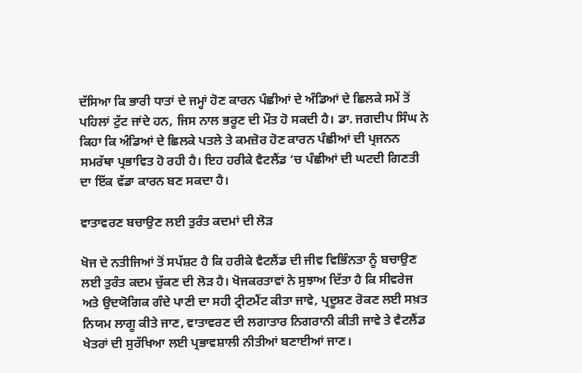ਦੱਸਿਆ ਕਿ ਭਾਰੀ ਧਾਤਾਂ ਦੇ ਜਮ੍ਹਾਂ ਹੋਣ ਕਾਰਨ ਪੰਛੀਆਂ ਦੇ ਅੰਡਿਆਂ ਦੇ ਛਿਲਕੇ ਸਮੇਂ ਤੋਂ ਪਹਿਲਾਂ ਟੁੱਟ ਜਾਂਦੇ ਹਨ, ਜਿਸ ਨਾਲ ਭਰੂਣ ਦੀ ਮੌਤ ਹੋ ਸਕਦੀ ਹੈ। ਡਾ. ਜਗਦੀਪ ਸਿੰਘ ਨੇ ਕਿਹਾ ਕਿ ਅੰਡਿਆਂ ਦੇ ਛਿਲਕੇ ਪਤਲੇ ਤੇ ਕਮਜ਼ੋਰ ਹੋਣ ਕਾਰਨ ਪੰਛੀਆਂ ਦੀ ਪ੍ਰਜਨਨ ਸਮਰੱਥਾ ਪ੍ਰਭਾਵਿਤ ਹੋ ਰਹੀ ਹੈ। ਇਹ ਹਰੀਕੇ ਵੈਟਲੈਂਡ ‘ਚ ਪੰਛੀਆਂ ਦੀ ਘਟਦੀ ਗਿਣਤੀ ਦਾ ਇੱਕ ਵੱਡਾ ਕਾਰਨ ਬਣ ਸਕਦਾ ਹੈ।

ਵਾਤਾਵਰਣ ਬਚਾਉਣ ਲਈ ਤੁਰੰਤ ਕਦਮਾਂ ਦੀ ਲੋੜ

ਖੋਜ ਦੇ ਨਤੀਜਿਆਂ ਤੋਂ ਸਪੱਸ਼ਟ ਹੈ ਕਿ ਹਰੀਕੇ ਵੈਟਲੈਂਡ ਦੀ ਜੀਵ ਵਿਭਿੰਨਤਾ ਨੂੰ ਬਚਾਉਣ ਲਈ ਤੁਰੰਤ ਕਦਮ ਚੁੱਕਣ ਦੀ ਲੋੜ ਹੈ। ਖੋਜਕਰਤਾਵਾਂ ਨੇ ਸੁਝਾਅ ਦਿੱਤਾ ਹੈ ਕਿ ਸੀਵਰੇਜ ਅਤੇ ਉਦਯੋਗਿਕ ਗੰਦੇ ਪਾਣੀ ਦਾ ਸਹੀ ਟ੍ਰੀਟਮੈਂਟ ਕੀਤਾ ਜਾਵੇ, ਪ੍ਰਦੂਸ਼ਣ ਰੋਕਣ ਲਈ ਸਖ਼ਤ ਨਿਯਮ ਲਾਗੂ ਕੀਤੇ ਜਾਣ, ਵਾਤਾਵਰਣ ਦੀ ਲਗਾਤਾਰ ਨਿਗਰਾਨੀ ਕੀਤੀ ਜਾਵੇ ਤੇ ਵੈਟਲੈਂਡ ਖੇਤਰਾਂ ਦੀ ਸੁਰੱਖਿਆ ਲਈ ਪ੍ਰਭਾਵਸ਼ਾਲੀ ਨੀਤੀਆਂ ਬਣਾਈਆਂ ਜਾਣ।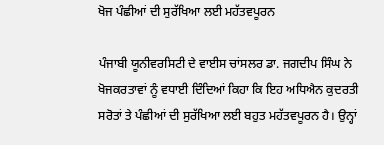ਖੋਜ ਪੰਛੀਆਂ ਦੀ ਸੁਰੱਖਿਆ ਲਈ ਮਹੱਤਵਪੂਰਨ

ਪੰਜਾਬੀ ਯੂਨੀਵਰਸਿਟੀ ਦੇ ਵਾਈਸ ਚਾਂਸਲਰ ਡਾ. ਜਗਦੀਪ ਸਿੰਘ ਨੇ ਖੋਜਕਰਤਾਵਾਂ ਨੂੰ ਵਧਾਈ ਦਿੰਦਿਆਂ ਕਿਹਾ ਕਿ ਇਹ ਅਧਿਐਨ ਕੁਦਰਤੀ ਸਰੋਤਾਂ ਤੇ ਪੰਛੀਆਂ ਦੀ ਸੁਰੱਖਿਆ ਲਈ ਬਹੁਤ ਮਹੱਤਵਪੂਰਨ ਹੈ। ਉਨ੍ਹਾਂ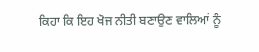ਕਿਹਾ ਕਿ ਇਹ ਖੋਜ ਨੀਤੀ ਬਣਾਉਣ ਵਾਲਿਆਂ ਨੂੰ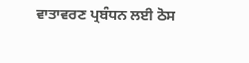ਵਾਤਾਵਰਣ ਪ੍ਰਬੰਧਨ ਲਈ ਠੋਸ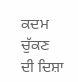ਕਦਮ ਚੁੱਕਣ ਦੀ ਦਿਸ਼ਾ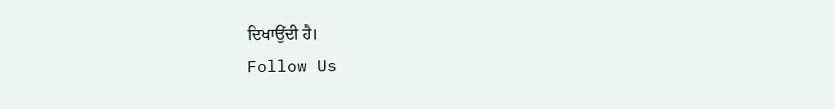ਦਿਖਾਉਂਦੀ ਹੈ।
Follow Us